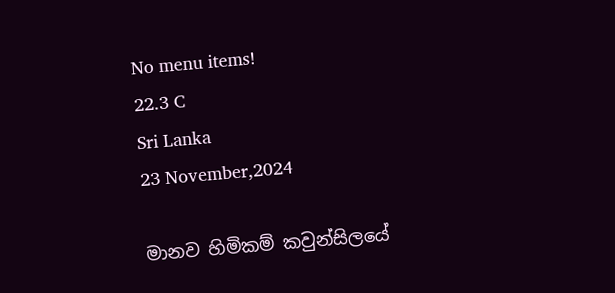No menu items!
22.3 C
Sri Lanka
23 November,2024

මානව හිමිකම් කවුන්සිලයේ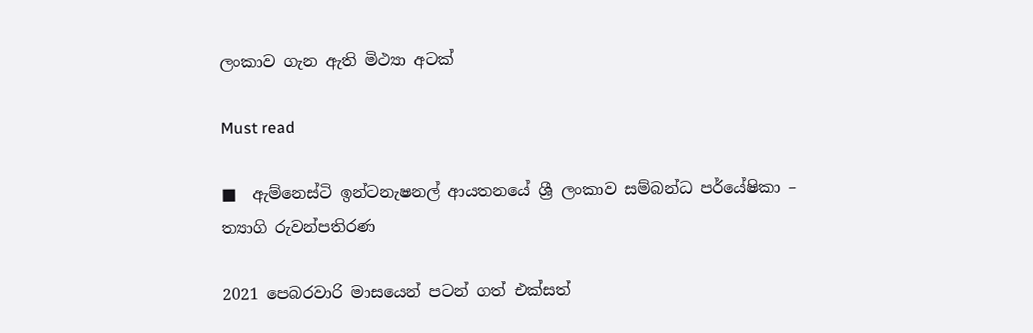ලංකාව ගැන ඇති මිථ්‍යා අටක්

Must read

■  ඇම්නෙස්ටි ඉන්ටනැෂනල් ආයතනයේ ශ්‍රී ලංකාව සම්බන්ධ පර්යේෂිකා –  ත්‍යාගි රුවන්පතිරණ

2021 පෙබරවාරි මාසයෙන් පටන් ගත් එක්සත්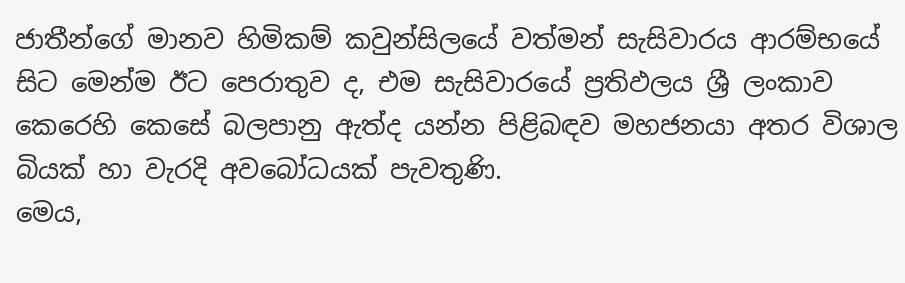ජාතීන්ගේ මානව හිමිකම් කවුන්සිලයේ වත්මන් සැසිවාරය ආරම්භයේ සිට මෙන්ම ඊට පෙරාතුව ද, එම සැසිවාරයේ ප්‍රතිඵලය ශ්‍රී ලංකාව කෙරෙහි කෙසේ බලපානු ඇත්ද යන්න පිළිබඳව මහජනයා අතර විශාල බියක් හා වැරදි අවබෝධයක් පැවතුණි.
මෙය,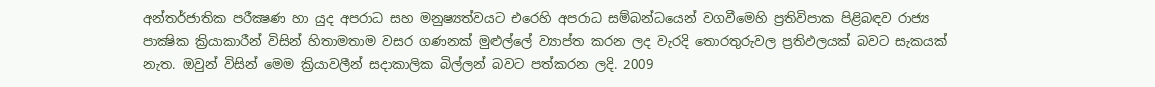අන්තර්ජාතික පරීක්‍ෂණ හා යුද අපරාධ සහ මනුෂ්‍යත්වයට එරෙහි අපරාධ සම්බන්ධයෙන් වගවීමෙහි ප්‍රතිවිපාක පිළිබඳව රාජ්‍ය පාක්‍ෂික ක්‍රියාකාරීන් විසින් හිතාමතාම වසර ගණනක් මුළුල්ලේ ව්‍යාප්ත කරන ලද වැරදි තොරතුරුවල ප්‍රතිඵලයක් බවට සැකයක් නැත. ඔවුන් විසින් මෙම ක්‍රියාවලීන් සදාකාලික බිල්ලන් බවට පත්කරන ලදි. 2009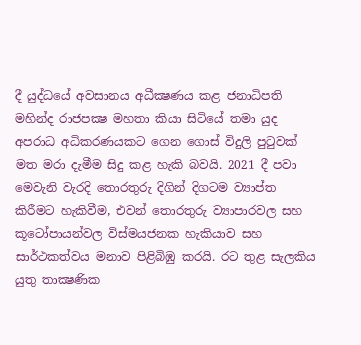දී යුද්ධයේ අවසානය අධීක්‍ෂණය කළ ජනාධිපති මහින්ද රාජපක්‍ෂ මහතා කියා සිටියේ තමා යුද අපරාධ අධිකරණයකට ගෙන ගොස් විදුලි පුටුවක් මත මරා දැමීම සිදු කළ හැකි බවයි. 2021 දී පවා මෙවැනි වැරදි තොරතුරු දිගින් දිගටම ව්‍යාප්ත කිරීමට හැකිවීම, එවන් තොරතුරු ව්‍යාපාරවල සහ කූටෝපායන්වල විස්මයජනක හැකියාව සහ සාර්ථකත්වය මනාව පිළිබිඹු කරයි. රට තුළ සැලකිය යුතු තාක්‍ෂණික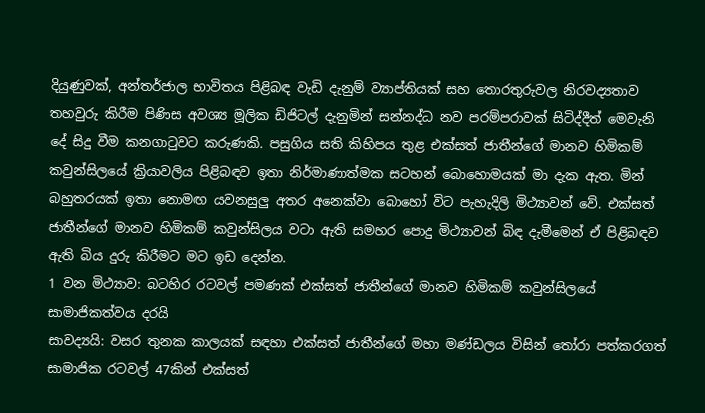දියුණුවක්, අන්තර්ජාල භාවිතය පිළිබඳ වැඩි දැනුම් ව්‍යාප්තියක් සහ තොරතුරුවල නිරවද්‍යතාව තහවුරු කිරීම පිණිස අවශ්‍ය මූලික ඩිජිටල් දැනුමින් සන්නද්ධ නව පරම්පරාවක් සිටිද්දීත් මෙවැනි දේ සිදු වීම කනගාටුවට කරුණකි. පසුගිය සති කිහිපය තුළ එක්සත් ජාතීන්ගේ මානව හිමිකම් කවුන්සිලයේ ක්‍රියාවලිය පිළිබඳව ඉතා නිර්මාණාත්මක සටහන් බොහොමයක් මා දැක ඇත. මින් බහුතරයක් ඉතා නොමඟ යවනසුලු අතර අනෙක්වා බොහෝ විට පැහැදිලි මිථ්‍යාවන් වේ. එක්සත් ජාතීන්ගේ මානව හිමිකම් කවුන්සිලය වටා ඇති සමහර පොදු මිථ්‍යාවන් බිඳ දැමීමෙන් ඒ පිළිබඳව ඇති බිය දුරු කිරීමට මට ඉඩ දෙන්න.
1 වන මිථ්‍යාව: බටහිර රටවල් පමණක් එක්සත් ජාතීන්ගේ මානව හිමිකම් කවුන්සිලයේ සාමාජිකත්වය දරයි
සාවද්‍යයි: වසර තුනක කාලයක් සඳහා එක්සත් ජාතීන්ගේ මහා මණ්ඩලය විසින් තෝරා පත්කරගත් සාමාජික රටවල් 47කින් එක්සත්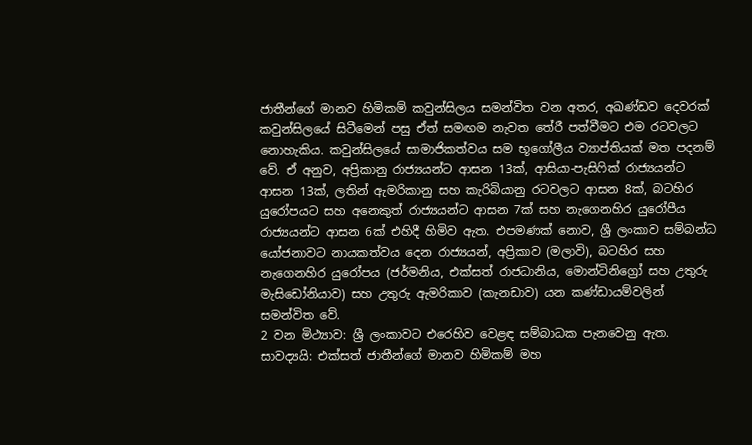ජාතීන්ගේ මානව හිමිකම් කවුන්සිලය සමන්විත වන අතර, අඛණ්ඩව දෙවරක් කවුන්සිලයේ සිටීමෙන් පසු ඒත් සමඟම නැවත තේරී පත්වීමට එම රටවලට නොහැකිය. කවුන්සිලයේ සාමාජිකත්වය සම භූගෝලීය ව්‍යාප්තියක් මත පදනම් වේ. ඒ අනුව, අප්‍රිකානු රාජ්‍යයන්ට ආසන 13ක්, ආසියා-පැසිෆික් රාජ්‍යයන්ට ආසන 13ක්, ලතින් ඇමරිකානු සහ කැරිබියානු රටවලට ආසන 8ක්, බටහිර යුරෝපයට සහ අනෙකුත් රාජ්‍යයන්ට ආසන 7ක් සහ නැගෙනහිර යුරෝපීය රාජ්‍යයන්ට ආසන 6ක් එහිදී හිමිව ඇත. එපමණක් නොව, ශ්‍රී ලංකාව සම්බන්ධ යෝජනාවට නායකත්වය දෙන රාජ්‍යයන්, අප්‍රිකාව (මලාවි), බටහිර සහ නැගෙනහිර යුරෝපය (ජර්මනිය, එක්සත් රාජධානිය, මොන්ටිනිග්‍රෝ සහ උතුරු මැසිඩෝනියාව) සහ උතුරු ඇමරිකාව (කැනඩාව) යන කණ්ඩායම්වලින් සමන්විත වේ.
2 වන මිථ්‍යාව: ශ්‍රී ලංකාවට එරෙහිව වෙළඳ සම්බාධක පැනවෙනු ඇත.
සාවද්‍යයි: එක්සත් ජාතීන්ගේ මානව හිමිකම් මහ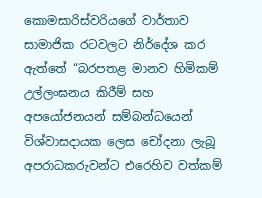කොමසාරිස්වරියගේ වාර්තාව සාමාජික රටවලට නිර්දේශ කර ඇත්තේ “බරපතළ මානව හිමිකම් උල්ලංඝනය කිරීම් සහ අපයෝජනයන් සම්බන්ධයෙන් විශ්වාසදායක ලෙස චෝදනා ලැබූ අපරාධකරුවන්ට එරෙහිව වත්කම්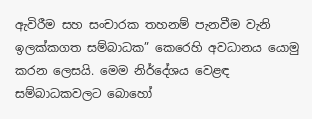ඇවිරීම සහ සංචාරක තහනම් පැනවීම වැනි ඉලක්කගත සම්බාධක” කෙරෙහි අවධානය යොමු කරන ලෙසයි. මෙම නිර්දේශය වෙළඳ සම්බාධකවලට බොහෝ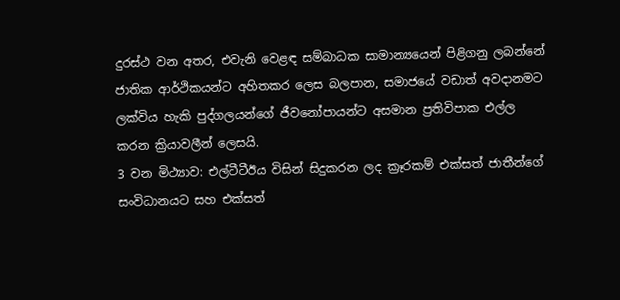දුරස්ථ වන අතර, එවැනි වෙළඳ සම්බාධක සාමාන්‍යයෙන් පිළිගනු ලබන්නේ ජාතික ආර්ථිකයන්ට අහිතකර ලෙස බලපාන, සමාජයේ වඩාත් අවදානමට ලක්විය හැකි පුද්ගලයන්ගේ ජීවනෝපායන්ට අසමාන ප්‍රතිවිපාක එල්ල කරන ක්‍රියාවලීන් ලෙසයි.
3 වන මිථ්‍යාව: එල්ටීටීඊය විසින් සිදුකරන ලද ක්‍රෑරකම් එක්සත් ජාතීන්ගේ සංවිධානයට සහ එක්සත්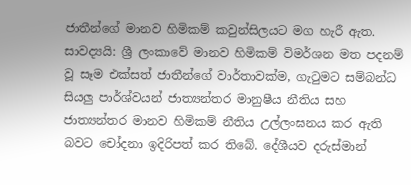ජාතීන්ගේ මානව හිමිකම් කවුන්සිලයට මග හැරී ඇත.
සාවද්‍යයි: ශ්‍රී ලංකාවේ මානව හිමිකම් විමර්ශන මත පදනම් වූ සෑම එක්සත් ජාතීන්ගේ වාර්තාවක්ම, ගැටුමට සම්බන්ධ සියලු‍ පාර්ශ්වයන් ජාත්‍යන්තර මානුෂීය නීතිය සහ ජාත්‍යන්තර මානව හිමිකම් නීතිය උල්ලංඝනය කර ඇති බවට චෝදනා ඉදිරිපත් කර තිබේ. දේශීයව දරුස්මාන්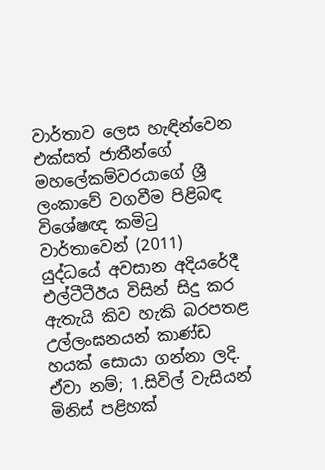වාර්තාව ලෙස හැඳින්වෙන එක්සත් ජාතීන්ගේ මහලේකම්වරයාගේ ශ්‍රී ලංකාවේ වගවීම පිළිබඳ විශේෂඥ කමිටු වාර්තාවෙන් (2011) යුද්ධයේ අවසාන අදියරේදී එල්ටීටීඊය විසින් සිදු කර ඇතැයි කිව හැකි බරපතළ උල්ලංඝනයන් කාණ්ඩ හයක් සොයා ගන්නා ලදි.
ඒවා නම්; 1.සිවිල් වැසියන් මිනිස් පළිහක්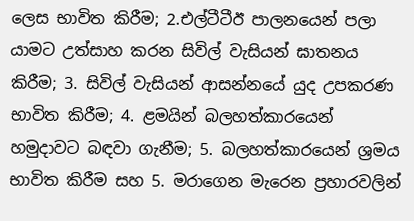ලෙස භාවිත කිරීම; 2.එල්ටීටීඊ පාලනයෙන් පලා යාමට උත්සාහ කරන සිවිල් වැසියන් ඝාතනය කිරීම; 3. සිවිල් වැසියන් ආසන්නයේ යුද උපකරණ භාවිත කිරීම; 4. ළමයින් බලහත්කාරයෙන් හමුදාවට බඳවා ගැනීම; 5. බලහත්කාරයෙන් ශ්‍රමය භාවිත කිරීම සහ 5. මරාගෙන මැරෙන ප්‍රහාරවලින්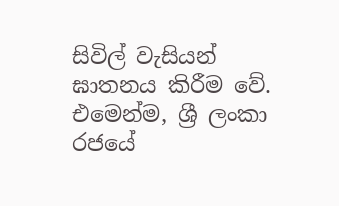සිවිල් වැසියන් ඝාතනය කිරීම වේ.
එමෙන්ම, ශ්‍රී ලංකා රජයේ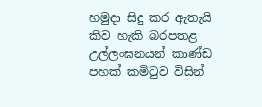හමුදා සිදු කර ඇතැයි කිව හැකි බරපතළ උල්ලංඝනයන් කාණ්ඩ පහක් කමිටුව විසින්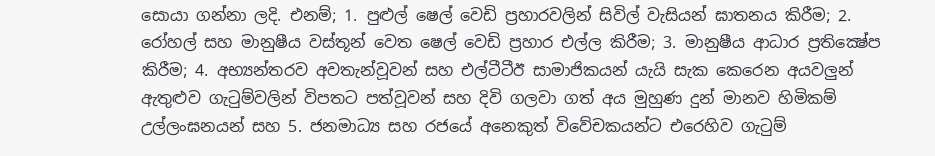සොයා ගන්නා ලදි. එනම්; 1. පුළුල් ෂෙල් වෙඩි ප්‍රහාරවලින් සිවිල් වැසියන් ඝාතනය කිරීම; 2. රෝහල් සහ මානුෂීය වස්තූන් වෙත ෂෙල් වෙඩි ප්‍රහාර එල්ල කිරීම; 3. මානුෂීය ආධාර ප්‍රතික්‍ෂේප කිරීම; 4. අභ්‍යන්තරව අවතැන්වූවන් සහ එල්ටීටීඊ සාමාජිකයන් යැයි සැක කෙරෙන අයවලුන් ඇතුළුව ගැටුම්වලින් විපතට පත්වූවන් සහ දිවි ගලවා ගත් අය මුහුණ දුන් මානව හිමිකම් උල්ලංඝනයන් සහ 5. ජනමාධ්‍ය සහ රජයේ අනෙකුත් විවේචකයන්ට එරෙහිව ගැටුම්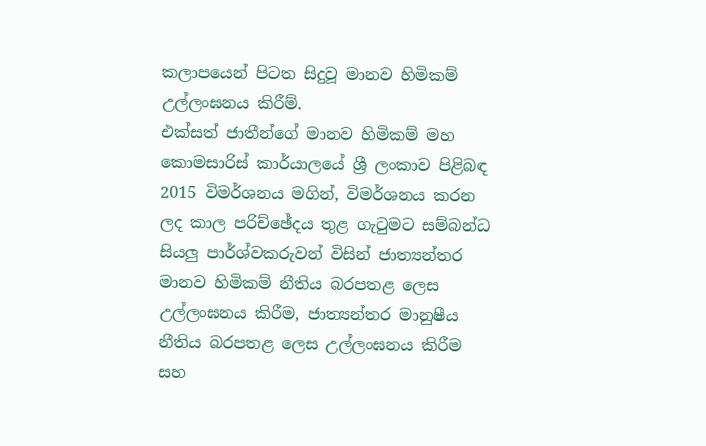කලාපයෙන් පිටත සිදුවූ මානව හිමිකම් උල්ලංඝනය කිරීම්.
එක්සත් ජාතීන්ගේ මානව හිමිකම් මහ කොමසාරිස් කාර්යාලයේ ශ්‍රී ලංකාව පිළිබඳ 2015 විමර්ශනය මගින්, විමර්ශනය කරන ලද කාල පරිච්ඡේදය තුළ ගැටුමට සම්බන්ධ සියලු පාර්ශ්වකරුවන් විසින් ජාත්‍යන්තර මානව හිමිකම් නීතිය බරපතළ ලෙස උල්ලංඝනය කිරීම, ජාත්‍යන්තර මානුෂීය නීතිය බරපතළ ලෙස උල්ලංඝනය කිරීම සහ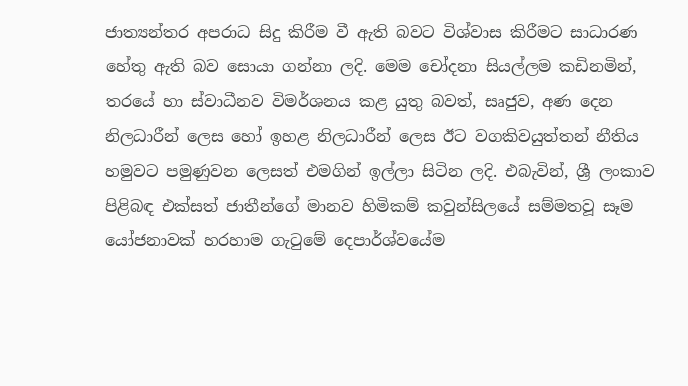ජාත්‍යන්තර අපරාධ සිදු කිරීම වී ඇති බවට විශ්වාස කිරීමට සාධාරණ හේතු ඇති බව සොයා ගන්නා ලදි. මෙම චෝදනා සියල්ලම කඩිනමින්, තරයේ හා ස්වාධීනව විමර්ශනය කළ යුතු බවත්, සෘජුව, අණ දෙන නිලධාරීන් ලෙස හෝ ඉහළ නිලධාරීන් ලෙස ඊට වගකිවයුත්තන් නීතිය හමුවට පමුණුවන ලෙසත් එමගින් ඉල්ලා සිටින ලදි. එබැවින්, ශ්‍රී ලංකාව පිළිබඳ එක්සත් ජාතීන්ගේ මානව හිමිකම් කවුන්සිලයේ සම්මතවූ සෑම යෝජනාවක් හරහාම ගැටුමේ දෙපාර්ශ්වයේම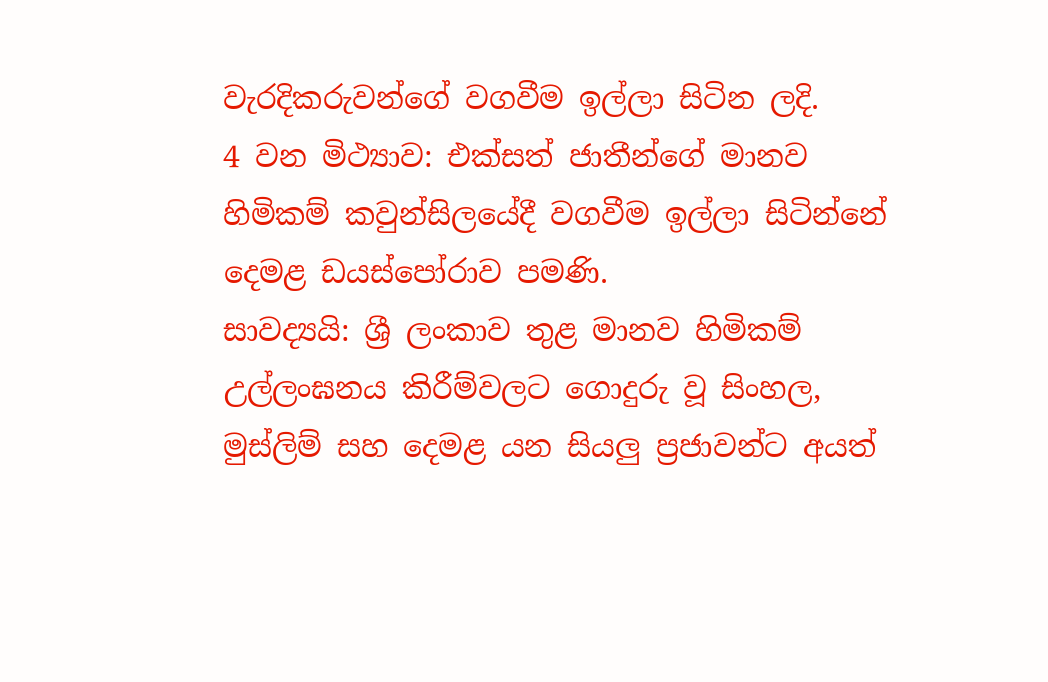වැරදිකරුවන්ගේ වගවීම ඉල්ලා සිටින ලදි.
4 වන මිථ්‍යාව: එක්සත් ජාතීන්ගේ මානව හිමිකම් කවුන්සිලයේදී වගවීම ඉල්ලා සිටින්නේ දෙමළ ඩයස්පෝරාව පමණි.
සාවද්‍යයි: ශ්‍රී ලංකාව තුළ මානව හිමිකම් උල්ලංඝනය කිරීම්වලට ගොදුරු වූ සිංහල, මුස්ලිම් සහ දෙමළ යන සියලු ප්‍රජාවන්ට අයත්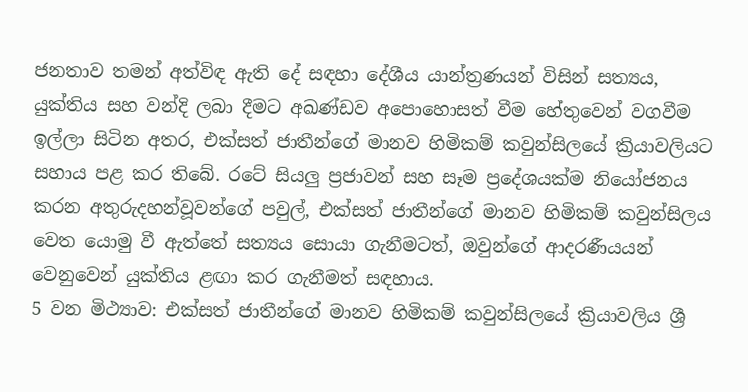ජනතාව තමන් අත්විඳ ඇති දේ සඳහා දේශීය යාන්ත්‍රණයන් විසින් සත්‍යය, යුක්තිය සහ වන්දි ලබා දීමට අඛණ්ඩව අපොහොසත් වීම හේතුවෙන් වගවීම ඉල්ලා සිටින අතර, එක්සත් ජාතීන්ගේ මානව හිමිකම් කවුන්සිලයේ ක්‍රියාවලියට සහාය පළ කර තිබේ. රටේ සියලු ප්‍රජාවන් සහ සෑම ප්‍රදේශයක්ම නියෝජනය කරන අතුරුදහන්වූවන්ගේ පවුල්, එක්සත් ජාතීන්ගේ මානව හිමිකම් කවුන්සිලය වෙත යොමු වී ඇත්තේ සත්‍යය සොයා ගැනීමටත්, ඔවුන්ගේ ආදරණීයයන් වෙනුවෙන් යුක්තිය ළඟා කර ගැනීමත් සඳහාය.
5 වන මිථ්‍යාව: එක්සත් ජාතීන්ගේ මානව හිමිකම් කවුන්සිලයේ ක්‍රියාවලිය ශ්‍රී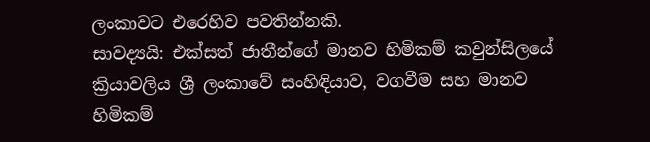ලංකාවට එරෙහිව පවතින්නකි.
සාවද්‍යයි: එක්සත් ජාතීන්ගේ මානව හිමිකම් කවුන්සිලයේ ක්‍රියාවලිය ශ්‍රී ලංකාවේ සංහිඳියාව, වගවීම සහ මානව හිමිකම්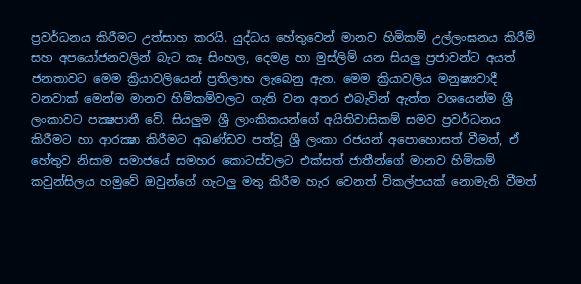ප්‍රවර්ධනය කිරීමට උත්සාහ කරයි. යුද්ධය හේතුවෙන් මානව හිමිකම් උල්ලංඝනය කිරීම් සහ අපයෝජනවලින් බැට කෑ සිංහල, දෙමළ හා මුස්ලිම් යන සියලු ප්‍රජාවන්ට අයත් ජනතාවට මෙම ක්‍රියාවලියෙන් ප්‍රතිලාභ ලැබෙනු ඇත. මෙම ක්‍රියාවලිය මනුෂ්‍යවාදී වනවාක් මෙන්ම මානව හිමිකම්වලට ගැති වන අතර එබැවින් ඇත්ත වශයෙන්ම ශ්‍රී ලංකාවට පක්‍ෂපාතී වේ. සියලු‍ම ශ්‍රී ලාංකිකයන්ගේ අයිතිවාසිකම් සමව ප්‍රවර්ධනය කිරීමට හා ආරක්‍ෂා කිරීමට අඛණ්ඩව පත්වූ ශ්‍රී ලංකා රජයන් අපොහොසත් වීමත්, ඒ හේතුව නිසාම සමාජයේ සමහර කොටස්වලට එක්සත් ජාතීන්ගේ මානව හිමිකම් කවුන්සිලය හමුවේ ඔවුන්ගේ ගැටලු මතු කිරීම හැර වෙනත් විකල්පයක් නොමැති වීමත්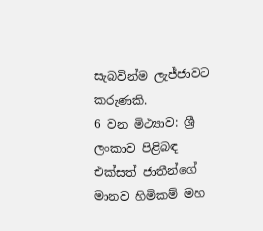සැබවින්ම ලැජ්ජාවට කරුණකි.
6 වන මිථ්‍යාව: ශ්‍රී ලංකාව පිළිබඳ එක්සත් ජාතීන්ගේ මානව හිමිකම් මහ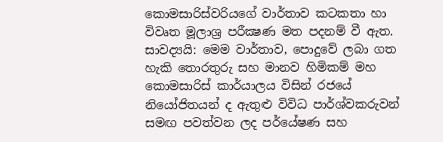කොමසාරිස්වරියගේ වාර්තාව කටකතා හා විවෘත මූලාශ්‍ර පරීක්‍ෂණ මත පදනම් වී ඇත.
සාවද්‍යයි: මෙම වාර්තාව, පොදුවේ ලබා ගත හැකි තොරතුරු සහ මානව හිමිකම් මහ කොමසාරිස් කාර්යාලය විසින් රජයේ නියෝජිතයන් ද ඇතුළු විවිධ පාර්ශ්වකරුවන් සමඟ පවත්වන ලද පර්යේෂණ සහ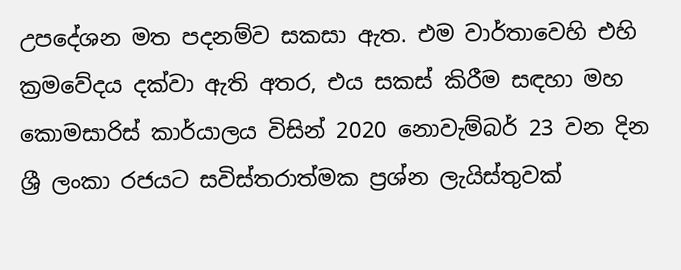උපදේශන මත පදනම්ව සකසා ඇත. එම වාර්තාවෙහි එහි ක්‍රමවේදය දක්වා ඇති අතර, එය සකස් කිරීම සඳහා මහ කොමසාරිස් කාර්යාලය විසින් 2020 නොවැම්බර් 23 වන දින ශ්‍රී ලංකා රජයට සවිස්තරාත්මක ප්‍රශ්න ලැයිස්තුවක්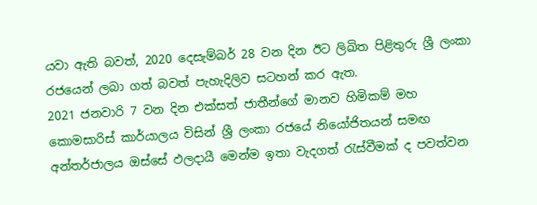යවා ඇති බවත්, 2020 දෙසැම්බර් 28 වන දින ඊට ලිඛිත පිළිතුරු ශ්‍රී ලංකා රජයෙන් ලබා ගත් බවත් පැහැදිලිව සටහන් කර ඇත.
2021 ජනවාරි 7 වන දින එක්සත් ජාතීන්ගේ මානව හිමිකම් මහ කොමසාරිස් කාර්යාලය විසින් ශ්‍රී ලංකා රජයේ නියෝජිතයන් සමඟ අන්තර්ජාලය ඔස්සේ ඵලදායී මෙන්ම ඉතා වැදගත් රැස්වීමක් ද පවත්වන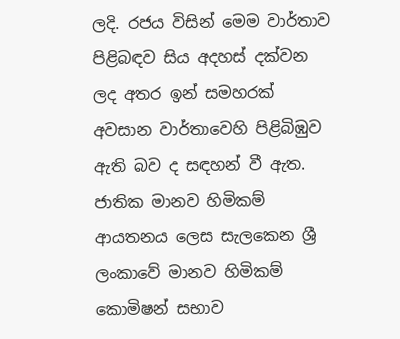ලදි. රජය විසින් මෙම වාර්තාව පිළිබඳව සිය අදහස් දක්වන ලද අතර ඉන් සමහරක් අවසාන වාර්තාවෙහි පිළිබිඹුව ඇති බව ද සඳහන් වී ඇත. ජාතික මානව හිමිකම් ආයතනය ලෙස සැලකෙන ශ්‍රී ලංකාවේ මානව හිමිකම් කොමිෂන් සභාව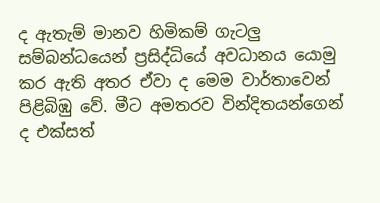ද ඇතැම් මානව හිමිකම් ගැටලු‍ සම්බන්ධයෙන් ප්‍රසිද්ධියේ අවධානය යොමු කර ඇති අතර ඒවා ද මෙම වාර්තාවෙන් පිළිබිඹු වේ. මීට අමතරව වින්දිතයන්ගෙන් ද එක්සත්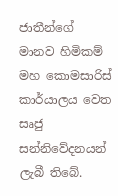ජාතීන්ගේ මානව හිමිකම් මහ කොමසාරිස් කාර්යාලය වෙත සෘජු සන්නිවේදනයන් ලැබී තිබේ.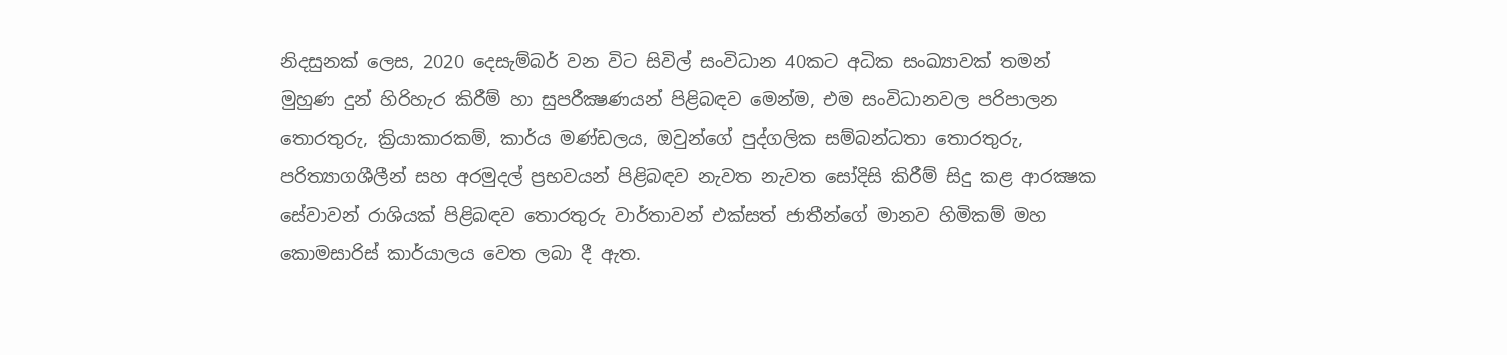නිදසුනක් ලෙස, 2020 දෙසැම්බර් වන විට සිවිල් සංවිධාන 40කට අධික සංඛ්‍යාවක් තමන් මුහුණ දුන් හිරිහැර කිරීම් හා සුපරීක්‍ෂණයන් පිළිබඳව මෙන්ම, එම සංවිධානවල පරිපාලන තොරතුරු, ක්‍රියාකාරකම්, කාර්ය මණ්ඩලය, ඔවුන්ගේ පුද්ගලික සම්බන්ධතා තොරතුරු, පරිත්‍යාගශීලීන් සහ අරමුදල් ප්‍රභවයන් පිළිබඳව නැවත නැවත සෝදිසි කිරීම් සිදු කළ ආරක්‍ෂක සේවාවන් රාශියක් පිළිබඳව තොරතුරු වාර්තාවන් එක්සත් ජාතීන්ගේ මානව හිමිකම් මහ කොමසාරිස් කාර්යාලය වෙත ලබා දී ඇත.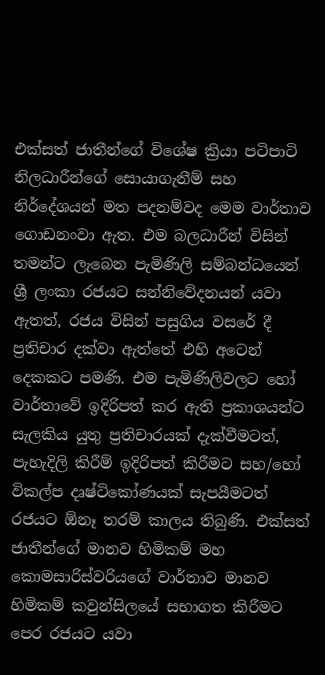එක්සත් ජාතීන්ගේ විශේෂ ක්‍රියා පටිපාටි නිලධාරීන්ගේ සොයාගැනීම් සහ නිර්දේශයන් මත පදනම්වද මෙම වාර්තාව ගොඩනංවා ඇත. එම බලධාරීන් විසින් තමන්ට ලැබෙන පැමිණිලි සම්බන්ධයෙන් ශ්‍රී ලංකා රජයට සන්නිවේදනයන් යවා ඇතත්, රජය විසින් පසුගිය වසරේ දී ප්‍රතිචාර දක්වා ඇත්තේ එහි අටෙන් දෙකකට පමණි. එම පැමිණිලිවලට හෝ වාර්තාවේ ඉදිරිපත් කර ඇති ප්‍රකාශයන්ට සැලකිය යුතු ප්‍රතිචාරයක් දැක්වීමටත්, පැහැදිලි කිරීම් ඉදිරිපත් කිරීමට සහ/හෝ විකල්ප දෘෂ්ටිකෝණයක් සැපයීමටත් රජයට ඕනෑ තරම් කාලය තිබුණි. එක්සත් ජාතීන්ගේ මානව හිමිකම් මහ කොමසාරිස්වරියගේ වාර්තාව මානව හිමිකම් කවුන්සිලයේ සභාගත කිරීමට පෙර රජයට යවා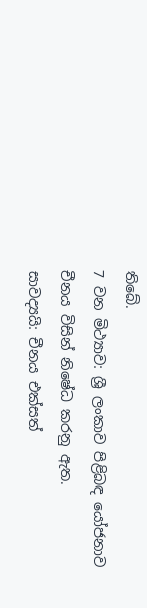තිබේ.
7 වන මිථ්‍යාව: ශ්‍රී ලංකාව පිළිබඳ යෝජනාව චීනය විසින් නිෂේධ කරනු ඇත.
සාවද්‍යයි: චීනය එක්සත්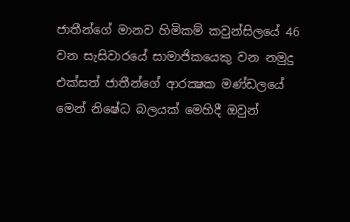ජාතීන්ගේ මානව හිමිකම් කවුන්සිලයේ 46 වන සැසිවාරයේ සාමාජිකයෙකු වන නමුදු එක්සත් ජාතීන්ගේ ආරක්‍ෂක මණ්ඩලයේ මෙන් නිෂේධ බලයක් මෙහිදී ඔවුන්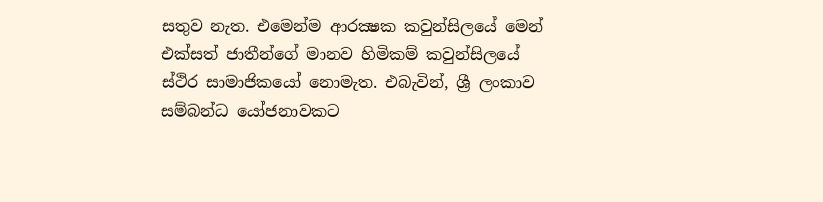සතුව නැත. එමෙන්ම ආරක්‍ෂක කවුන්සිලයේ මෙන් එක්සත් ජාතීන්ගේ මානව හිමිකම් කවුන්සිලයේ ස්ථිර සාමාජිකයෝ නොමැත. එබැවින්, ශ්‍රී ලංකාව සම්බන්ධ යෝජනාවකට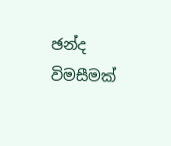ඡන්ද විමසීමක්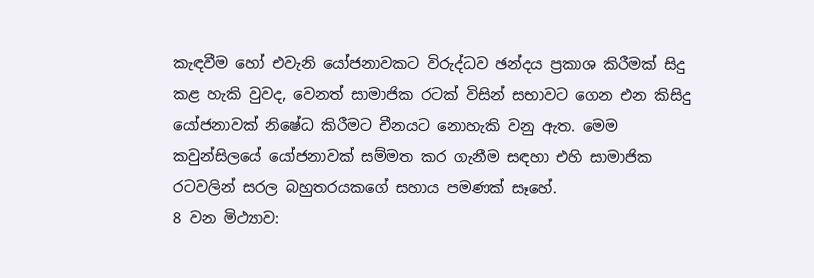කැඳවීම හෝ එවැනි යෝජනාවකට විරුද්ධව ඡන්දය ප්‍රකාශ කිරීමක් සිදු කළ හැකි වුවද, වෙනත් සාමාජික රටක් විසින් සභාවට ගෙන එන කිසිදු යෝජනාවක් නිෂේධ කිරීමට චීනයට නොහැකි වනු ඇත. මෙම කවුන්සිලයේ යෝජනාවක් සම්මත කර ගැනීම සඳහා එහි සාමාජික රටවලින් සරල බහුතරයකගේ සහාය පමණක් සෑහේ.
8 වන මිථ්‍යාව: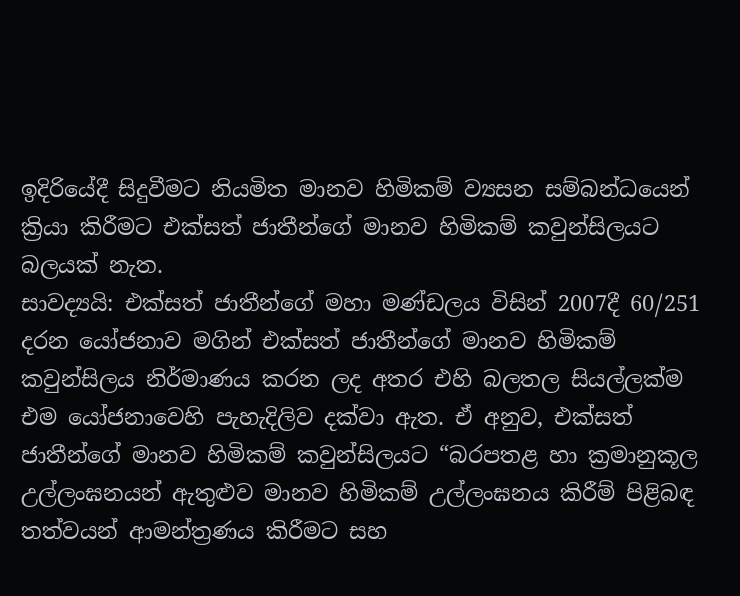ඉදිරියේදී සිදුවීමට නියමිත මානව හිමිකම් ව්‍යසන සම්බන්ධයෙන් ක්‍රියා කිරීමට එක්සත් ජාතීන්ගේ මානව හිමිකම් කවුන්සිලයට බලයක් නැත.
සාවද්‍යයි: එක්සත් ජාතීන්ගේ මහා මණ්ඩලය විසින් 2007දී 60/251 දරන යෝජනාව මගින් එක්සත් ජාතීන්ගේ මානව හිමිකම් කවුන්සිලය නිර්මාණය කරන ලද අතර එහි බලතල සියල්ලක්ම එම යෝජනාවෙහි පැහැදිලිව දක්වා ඇත. ඒ අනුව, එක්සත් ජාතීන්ගේ මානව හිමිකම් කවුන්සිලයට “බරපතළ හා ක්‍රමානුකූල උල්ලංඝනයන් ඇතුළුව මානව හිමිකම් උල්ලංඝනය කිරීම් පිළිබඳ තත්වයන් ආමන්ත්‍රණය කිරීමට සහ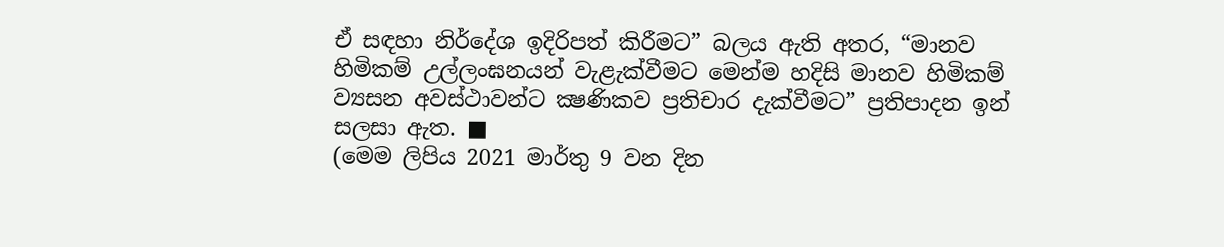ඒ සඳහා නිර්දේශ ඉදිරිපත් කිරීමට” බලය ඇති අතර, “මානව හිමිකම් උල්ලංඝනයන් වැළැක්වීමට මෙන්ම හදිසි මානව හිමිකම් ව්‍යසන අවස්ථාවන්ට ක්‍ෂණිකව ප්‍රතිචාර දැක්වීමට” ප්‍රතිපාදන ඉන් සලසා ඇත. ■
(මෙම ලිපිය 2021 මාර්තු 9 වන දින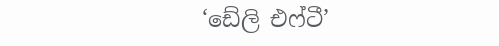‘ඩේලි එෆ්ටී’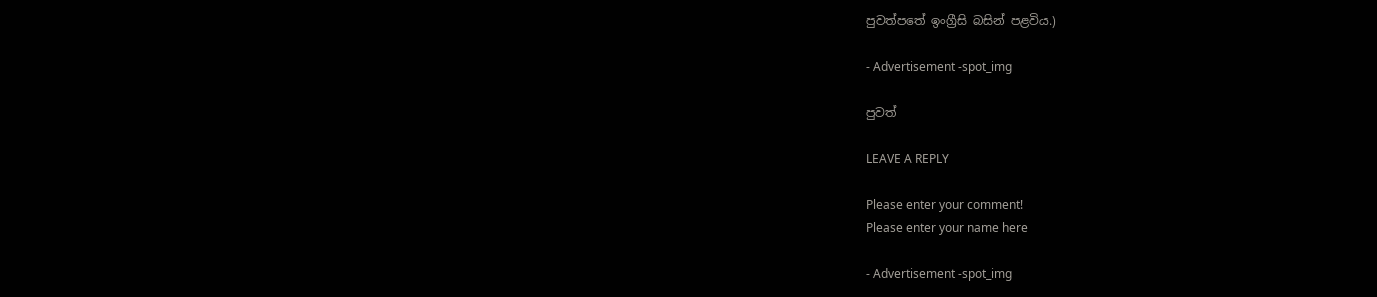පුවත්පතේ ඉංග්‍රීසි බසින් පළවිය.)

- Advertisement -spot_img

පුවත්

LEAVE A REPLY

Please enter your comment!
Please enter your name here

- Advertisement -spot_img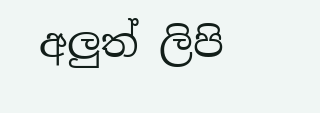අලුත් ලිපි